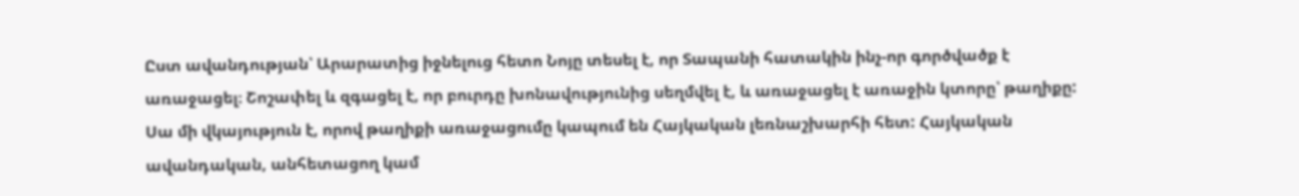Ըստ ավանդության՝ Արարատից իջնելուց հետո Նոյը տեսել է, որ Տապանի հատակին ինչ-որ գործվածք է առաջացել։ Շոշափել և զգացել է, որ բուրդը խոնավությունից սեղմվել է, և առաջացել է առաջին կտորը՝ թաղիքը:
Սա մի վկայություն է, որով թաղիքի առաջացումը կապում են Հայկական լեռնաշխարհի հետ: Հայկական ավանդական, անհետացող կամ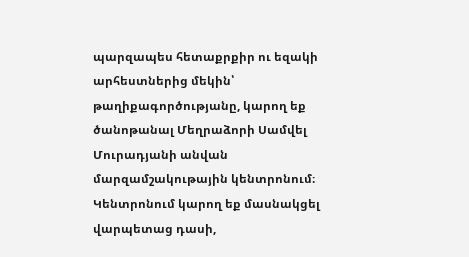պարզապես հետաքրքիր ու եզակի արհեստներից մեկին՝ թաղիքագործությանը, կարող եք ծանոթանալ Մեղրաձորի Սամվել Մուրադյանի անվան մարզամշակութային կենտրոնում։
Կենտրոնում կարող եք մասնակցել վարպետաց դասի,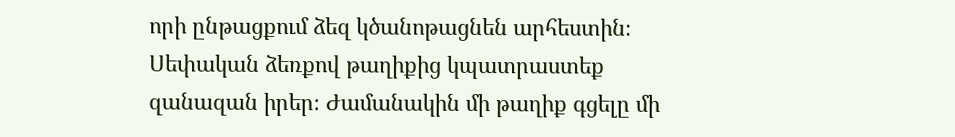որի ընթացքում ձեզ կծանոթացնեն արհեստին։ Սեփական ձեռքով թաղիքից կպատրաստեք զանազան իրեր։ Ժամանակին մի թաղիք գցելը մի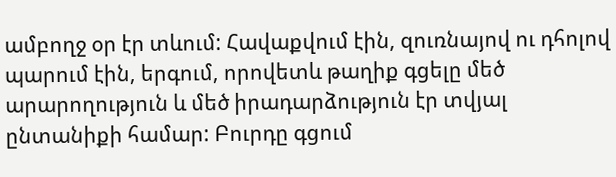ամբողջ օր էր տևում: Հավաքվում էին, զուռնայով ու դհոլով պարում էին, երգում, որովետև թաղիք գցելը մեծ արարողություն և մեծ իրադարձություն էր տվյալ ընտանիքի համար: Բուրդը գցում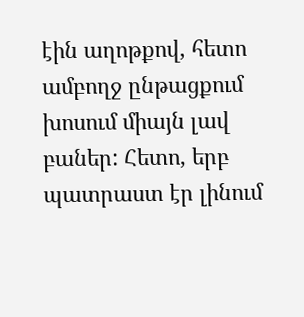էին աղոթքով, հետո ամբողջ ընթացքում խոսում միայն լավ բաներ: Հետո, երբ պատրաստ էր լինում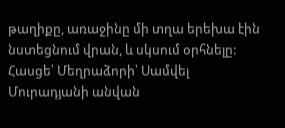թաղիքը, առաջինը մի տղա երեխա էին նստեցնում վրան, և սկսում օրհնելը:
Հասցե՝ Մեղրաձորի՝ Սամվել Մուրադյանի անվան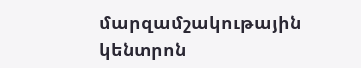մարզամշակութային կենտրոն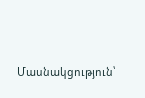Մասնակցություն՝